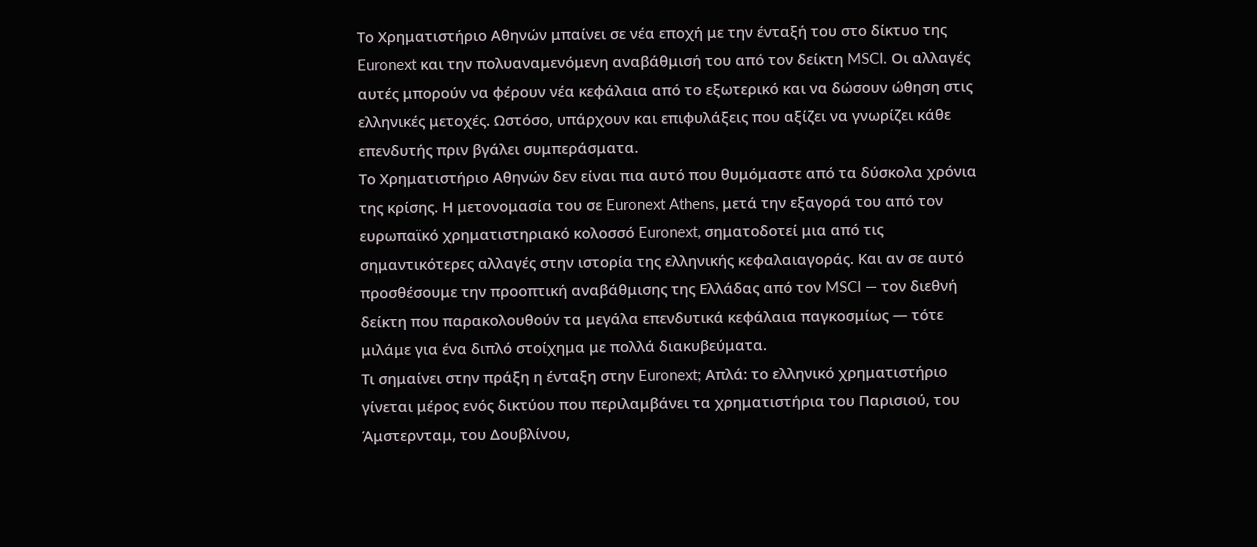Το Χρηματιστήριο Αθηνών μπαίνει σε νέα εποχή με την ένταξή του στο δίκτυο της Euronext και την πολυαναμενόμενη αναβάθμισή του από τον δείκτη MSCI. Οι αλλαγές αυτές μπορούν να φέρουν νέα κεφάλαια από το εξωτερικό και να δώσουν ώθηση στις ελληνικές μετοχές. Ωστόσο, υπάρχουν και επιφυλάξεις που αξίζει να γνωρίζει κάθε επενδυτής πριν βγάλει συμπεράσματα.
Το Χρηματιστήριο Αθηνών δεν είναι πια αυτό που θυμόμαστε από τα δύσκολα χρόνια της κρίσης. Η μετονομασία του σε Euronext Athens, μετά την εξαγορά του από τον ευρωπαϊκό χρηματιστηριακό κολοσσό Euronext, σηματοδοτεί μια από τις σημαντικότερες αλλαγές στην ιστορία της ελληνικής κεφαλαιαγοράς. Και αν σε αυτό προσθέσουμε την προοπτική αναβάθμισης της Ελλάδας από τον MSCI — τον διεθνή δείκτη που παρακολουθούν τα μεγάλα επενδυτικά κεφάλαια παγκοσμίως — τότε μιλάμε για ένα διπλό στοίχημα με πολλά διακυβεύματα.
Τι σημαίνει στην πράξη η ένταξη στην Euronext; Απλά: το ελληνικό χρηματιστήριο γίνεται μέρος ενός δικτύου που περιλαμβάνει τα χρηματιστήρια του Παρισιού, του Άμστερνταμ, του Δουβλίνου,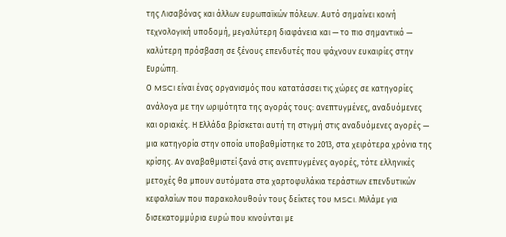της Λισαβόνας και άλλων ευρωπαϊκών πόλεων. Αυτό σημαίνει κοινή τεχνολογική υποδομή, μεγαλύτερη διαφάνεια και — το πιο σημαντικό — καλύτερη πρόσβαση σε ξένους επενδυτές που ψάχνουν ευκαιρίες στην Ευρώπη.
Ο MSCI είναι ένας οργανισμός που κατατάσσει τις χώρες σε κατηγορίες ανάλογα με την ωριμότητα της αγοράς τους: ανεπτυγμένες, αναδυόμενες και οριακές. Η Ελλάδα βρίσκεται αυτή τη στιγμή στις αναδυόμενες αγορές — μια κατηγορία στην οποία υποβαθμίστηκε το 2013, στα χειρότερα χρόνια της κρίσης. Αν αναβαθμιστεί ξανά στις ανεπτυγμένες αγορές, τότε ελληνικές μετοχές θα μπουν αυτόματα στα χαρτοφυλάκια τεράστιων επενδυτικών κεφαλαίων που παρακολουθούν τους δείκτες του MSCI. Μιλάμε για δισεκατομμύρια ευρώ που κινούνται με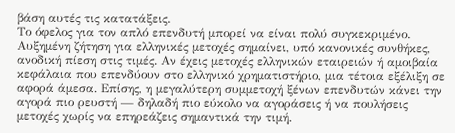βάση αυτές τις κατατάξεις.
Το όφελος για τον απλό επενδυτή μπορεί να είναι πολύ συγκεκριμένο. Αυξημένη ζήτηση για ελληνικές μετοχές σημαίνει, υπό κανονικές συνθήκες, ανοδική πίεση στις τιμές. Αν έχεις μετοχές ελληνικών εταιρειών ή αμοιβαία κεφάλαια που επενδύουν στο ελληνικό χρηματιστήριο, μια τέτοια εξέλιξη σε αφορά άμεσα. Επίσης, η μεγαλύτερη συμμετοχή ξένων επενδυτών κάνει την αγορά πιο ρευστή — δηλαδή πιο εύκολο να αγοράσεις ή να πουλήσεις μετοχές χωρίς να επηρεάζεις σημαντικά την τιμή.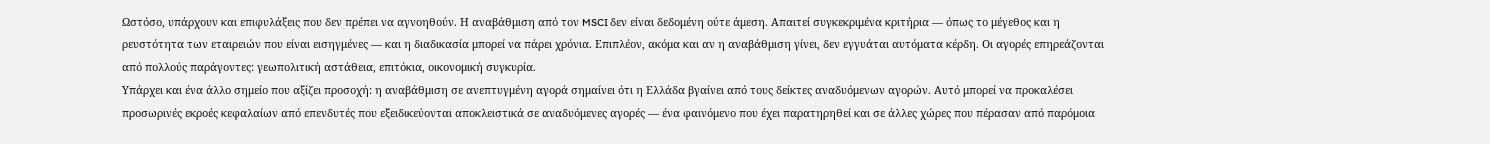Ωστόσο, υπάρχουν και επιφυλάξεις που δεν πρέπει να αγνοηθούν. Η αναβάθμιση από τον MSCI δεν είναι δεδομένη ούτε άμεση. Απαιτεί συγκεκριμένα κριτήρια — όπως το μέγεθος και η ρευστότητα των εταιρειών που είναι εισηγμένες — και η διαδικασία μπορεί να πάρει χρόνια. Επιπλέον, ακόμα και αν η αναβάθμιση γίνει, δεν εγγυάται αυτόματα κέρδη. Οι αγορές επηρεάζονται από πολλούς παράγοντες: γεωπολιτική αστάθεια, επιτόκια, οικονομική συγκυρία.
Υπάρχει και ένα άλλο σημείο που αξίζει προσοχή: η αναβάθμιση σε ανεπτυγμένη αγορά σημαίνει ότι η Ελλάδα βγαίνει από τους δείκτες αναδυόμενων αγορών. Αυτό μπορεί να προκαλέσει προσωρινές εκροές κεφαλαίων από επενδυτές που εξειδικεύονται αποκλειστικά σε αναδυόμενες αγορές — ένα φαινόμενο που έχει παρατηρηθεί και σε άλλες χώρες που πέρασαν από παρόμοια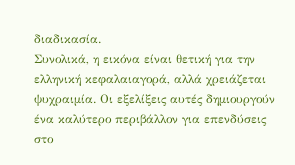διαδικασία.
Συνολικά, η εικόνα είναι θετική για την ελληνική κεφαλαιαγορά, αλλά χρειάζεται ψυχραιμία. Οι εξελίξεις αυτές δημιουργούν ένα καλύτερο περιβάλλον για επενδύσεις στο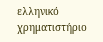ελληνικό χρηματιστήριο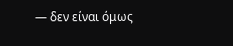— δεν είναι όμως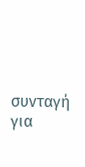συνταγή για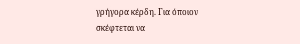γρήγορα κέρδη. Για όποιον σκέφτεται να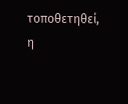τοποθετηθεί, η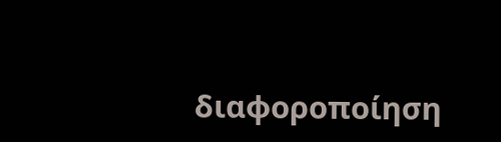διαφοροποίηση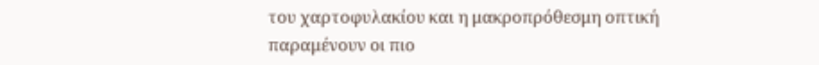του χαρτοφυλακίου και η μακροπρόθεσμη οπτική παραμένουν οι πιο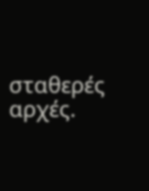σταθερές αρχές.